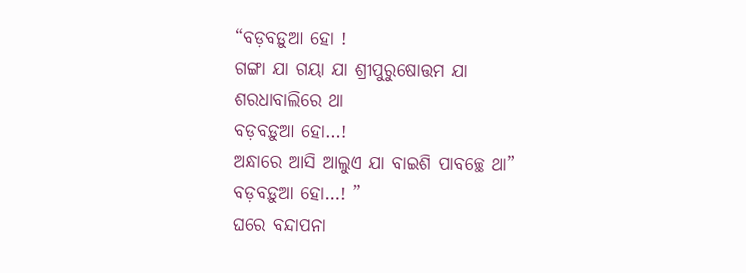“ବଡ଼ବଡ଼ୁଆ ହୋ !
ଗଙ୍ଗା ଯା ଗୟା ଯା ଶ୍ରୀପୁରୁଷୋତ୍ତମ ଯା
ଶରଧାବାଲିରେ ଥା
ବଡ଼ବଡ଼ୁଆ ହୋ…!
ଅନ୍ଧାରେ ଆସି ଆଲୁଏ ଯା ବାଇଶି ପାବଚ୍ଛେ ଥା”
ବଡ଼ବଡ଼ୁଆ ହୋ…! ”
ଘରେ ବନ୍ଦାପନା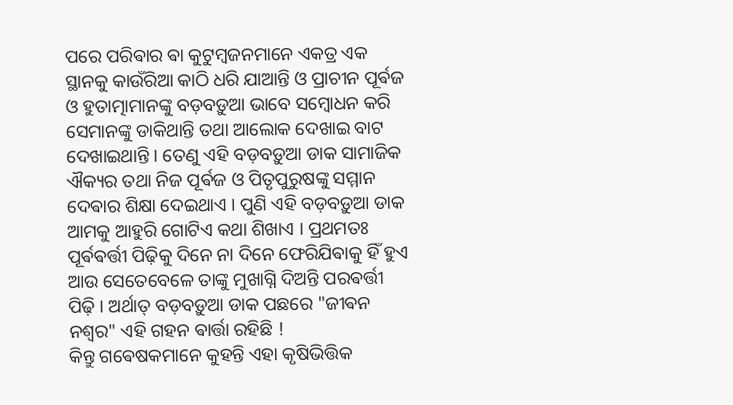ପରେ ପରିଵାର ଵା କୁଟୁମ୍ବଜନମାନେ ଏକତ୍ର ଏକ ସ୍ଥାନକୁ କାଉଁରିଆ କାଠି ଧରି ଯାଆନ୍ତି ଓ ପ୍ରାଚୀନ ପୂର୍ଵଜ ଓ ହୁତାତ୍ମାମାନଙ୍କୁ ବଡ଼ବଡ଼ୁଆ ଭାବେ ସମ୍ବୋଧନ କରି ସେମାନଙ୍କୁ ଡାକିଥାନ୍ତି ତଥା ଆଲୋକ ଦେଖାଇ ବାଟ ଦେଖାଇଥାନ୍ତି । ତେଣୁ ଏହି ବଡ଼ବଡ଼ୁଆ ଡାକ ସାମାଜିକ ଐକ୍ୟର ତଥା ନିଜ ପୂର୍ଵଜ ଓ ପିତୃପୁରୁଷଙ୍କୁ ସମ୍ମାନ ଦେଵାର ଶିକ୍ଷା ଦେଇଥାଏ । ପୁଣି ଏହି ବଡ଼ବଡ଼ୁଆ ଡାକ ଆମକୁ ଆହୁରି ଗୋଟିଏ କଥା ଶିଖାଏ । ପ୍ରଥମତଃ ପୂର୍ଵଵର୍ତ୍ତୀ ପିଢ଼ିକୁ ଦିନେ ନା ଦିନେ ଫେରିଯିଵାକୁ ହିଁ ହୁଏ ଆଉ ସେତେବେଳେ ତାଙ୍କୁ ମୁଖାଗ୍ନି ଦିଅନ୍ତି ପରଵର୍ତ୍ତୀ ପିଢ଼ି । ଅର୍ଥାତ୍ ବଡ଼ବଡ଼ୁଆ ଡାକ ପଛରେ "ଜୀଵନ ନଶ୍ଵର" ଏହି ଗହନ ଵାର୍ତ୍ତା ରହିଛି !
କିନ୍ତୁ ଗଵେଷକମାନେ କୁହନ୍ତି ଏହା କୃଷିଭିତ୍ତିକ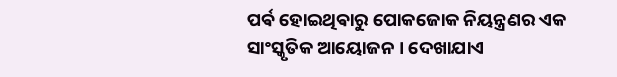ପର୍ଵ ହୋଇଥିଵାରୁ ପୋକଜୋକ ନିୟନ୍ତ୍ରଣର ଏକ ସାଂସ୍କୃତିକ ଆୟୋଜନ । ଦେଖାଯାଏ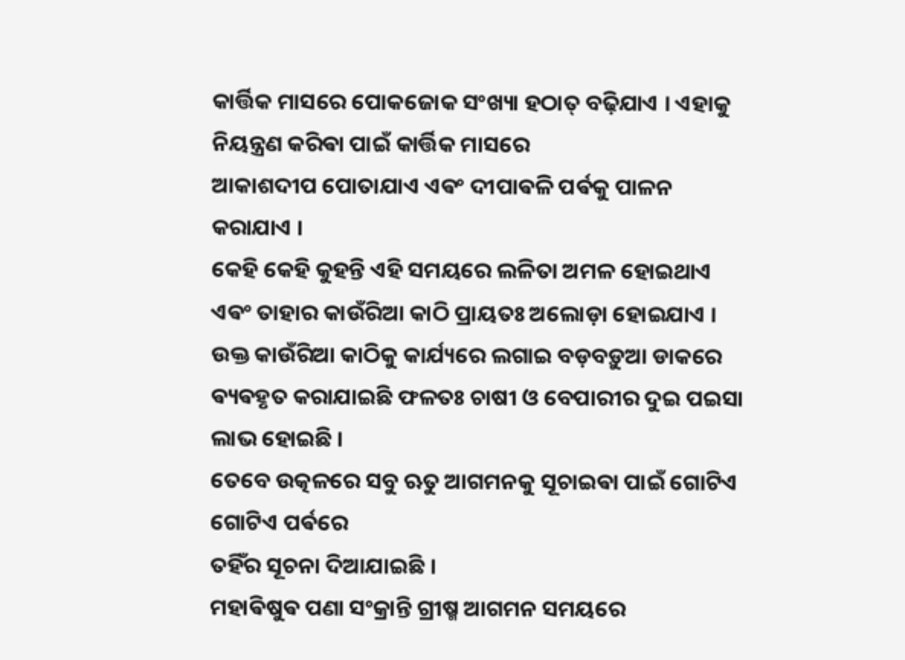କାର୍ତ୍ତିକ ମାସରେ ପୋକଜୋକ ସଂଖ୍ୟା ହଠାତ୍ ବଢ଼ିଯାଏ । ଏହାକୁ ନିୟନ୍ତ୍ରଣ କରିଵା ପାଇଁ କାର୍ତ୍ତିକ ମାସରେ
ଆକାଶଦୀପ ପୋତାଯାଏ ଏଵଂ ଦୀପାଵଳି ପର୍ଵକୁ ପାଳନ କରାଯାଏ ।
କେହି କେହି କୁହନ୍ତି ଏହି ସମୟରେ ଲଳିତା ଅମଳ ହୋଇଥାଏ ଏଵଂ ତାହାର କାଉଁରିଆ କାଠି ପ୍ରାୟତଃ ଅଲୋଡ଼ା ହୋଇଯାଏ । ଉକ୍ତ କାଉଁରିଆ କାଠିକୁ କାର୍ଯ୍ୟରେ ଲଗାଇ ବଡ଼ବଡ଼ୁଆ ଡାକରେ ଵ୍ୟଵହୃତ କରାଯାଇଛି ଫଳତଃ ଚାଷୀ ଓ ବେପାରୀର ଦୁଇ ପଇସା ଲାଭ ହୋଇଛି ।
ତେବେ ଉତ୍କଳରେ ସବୁ ଋତୁ ଆଗମନକୁ ସୂଚାଇଵା ପାଇଁ ଗୋଟିଏ ଗୋଟିଏ ପର୍ଵରେ
ତହିଁର ସୂଚନା ଦିଆଯାଇଛି ।
ମହାଵିଷୁଵ ପଣା ସଂକ୍ରାନ୍ତି ଗ୍ରୀଷ୍ମ ଆଗମନ ସମୟରେ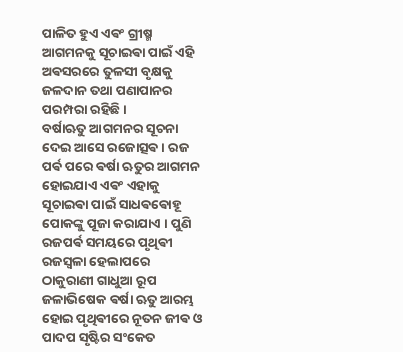ପାଳିତ ହୁଏ ଏଵଂ ଗ୍ରୀଷ୍ମ ଆଗମନକୁ ସୂଚାଇଵା ପାଇଁ ଏହି ଅଵସରରେ ତୁଳସୀ ବୃକ୍ଷକୁ ଜଳଦାନ ତଥା ପଣାପାନର ପରମ୍ପରା ରହିଛି ।
ବର୍ଷାଋତୁ ଆଗମନର ସୂଚନା ଦେଇ ଆସେ ରଜୋତ୍ସଵ । ରଜ ପର୍ଵ ପରେ ଵର୍ଷା ଋତୁର ଆଗମନ ହୋଇଯାଏ ଏଵଂ ଏହାକୁ ସୂଚାଇଵା ପାଇଁ ସାଧଵଵୋହୂ ପୋକଙ୍କୁ ପୂଜା କରାଯାଏ । ପୁଣି ରଜପର୍ଵ ସମୟରେ ପୃଥିଵୀ ରଜସ୍ୱଳା ହେଲାପରେ ଠାକୁରାଣୀ ଗାଧୁଆ ରୂପ ଜଳାଭିଷେକ ଵର୍ଷା ଋତୁ ଆରମ୍ଭ ହୋଇ ପୃଥିଵୀରେ ନୂତନ ଜୀଵ ଓ ପାଦପ ସୃଷ୍ଟିର ସଂକେତ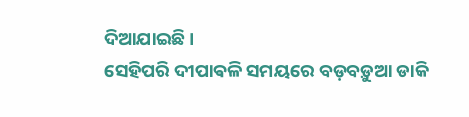ଦିଆଯାଇଛି ।
ସେହିପରି ଦୀପାଵଳି ସମୟରେ ବଡ଼ବଡ଼ୁଆ ଡାକି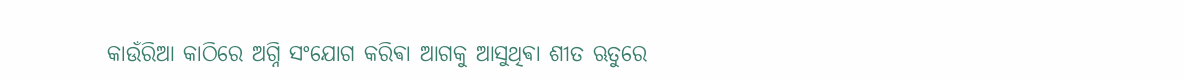କାଉଁରିଆ କାଠିରେ ଅଗ୍ନି ସଂଯୋଗ କରିଵା ଆଗକୁ ଆସୁଥିଵା ଶୀତ ଋତୁରେ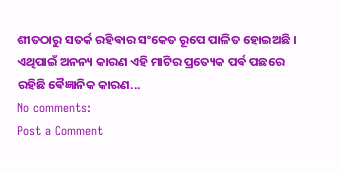ଶୀତଠାରୁ ସତର୍କ ରହିଵାର ସଂକେତ ରୂପେ ପାଳିତ ହୋଇଅଛି ।
ଏଥିପାଇଁ ଅନନ୍ୟ କାରଣ ଏହି ମାଟିର ପ୍ରତ୍ୟେକ ପର୍ଵ ପଛରେ ରହିଛି ଵୈଜ୍ଞାନିକ କାରଣ...
No comments:
Post a Comment